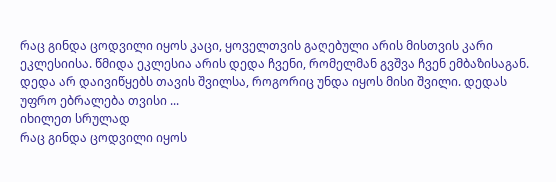რაც გინდა ცოდვილი იყოს კაცი, ყოველთვის გაღებული არის მისთვის კარი ეკლესიისა. წმიდა ეკლესია არის დედა ჩვენი, რომელმან გვშვა ჩვენ ემბაზისაგან. დედა არ დაივიწყებს თავის შვილსა, როგორიც უნდა იყოს მისი შვილი. დედას უფრო ებრალება თვისი ...
იხილეთ სრულად
რაც გინდა ცოდვილი იყოს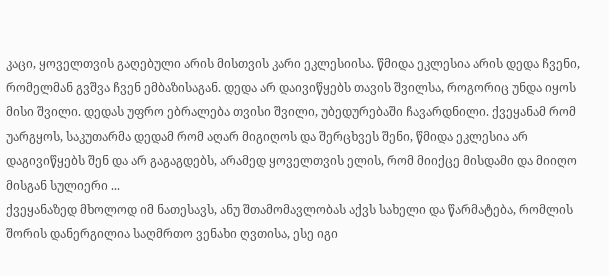კაცი, ყოველთვის გაღებული არის მისთვის კარი ეკლესიისა. წმიდა ეკლესია არის დედა ჩვენი, რომელმან გვშვა ჩვენ ემბაზისაგან. დედა არ დაივიწყებს თავის შვილსა, როგორიც უნდა იყოს მისი შვილი. დედას უფრო ებრალება თვისი შვილი, უბედურებაში ჩავარდნილი. ქვეყანამ რომ უარგყოს, საკუთარმა დედამ რომ აღარ მიგიღოს და შერცხვეს შენი, წმიდა ეკლესია არ დაგივიწყებს შენ და არ გაგაგდებს, არამედ ყოველთვის ელის, რომ მიიქცე მისდამი და მიიღო მისგან სულიერი ...
ქვეყანაზედ მხოლოდ იმ ნათესავს, ანუ შთამომავლობას აქვს სახელი და წარმატება, რომლის შორის დანერგილია საღმრთო ვენახი ღვთისა, ესე იგი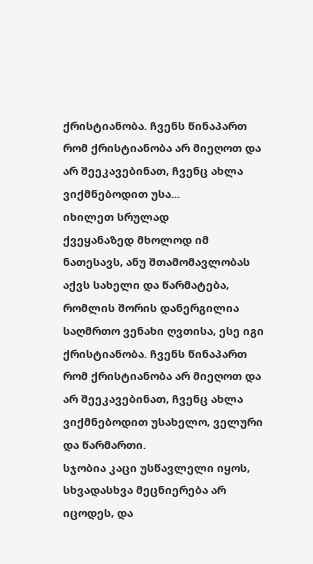ქრისტიანობა. ჩვენს წინაპართ რომ ქრისტიანობა არ მიეღოთ და არ შეეკავებინათ, ჩვენც ახლა ვიქმნებოდით უსა...
იხილეთ სრულად
ქვეყანაზედ მხოლოდ იმ ნათესავს, ანუ შთამომავლობას აქვს სახელი და წარმატება, რომლის შორის დანერგილია საღმრთო ვენახი ღვთისა, ესე იგი ქრისტიანობა. ჩვენს წინაპართ რომ ქრისტიანობა არ მიეღოთ და არ შეეკავებინათ, ჩვენც ახლა ვიქმნებოდით უსახელო, ველური და წარმართი.
სჯობია კაცი უსწავლელი იყოს, სხვადასხვა მეცნიერება არ იცოდეს, და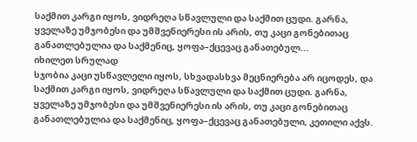საქმით კარგი იყოს, ვიდრეღა სწავლული და საქმით ცუდი. გარნა, ყველაზე უმჯობესი და უმშვენიერესი ის არის, თუ კაცი გონებითაც განათლებულია და საქმენიც, ყოფა–ქცევაც განათებულ...
იხილეთ სრულად
სჯობია კაცი უსწავლელი იყოს, სხვადასხვა მეცნიერება არ იცოდეს, და საქმით კარგი იყოს, ვიდრეღა სწავლული და საქმით ცუდი. გარნა, ყველაზე უმჯობესი და უმშვენიერესი ის არის, თუ კაცი გონებითაც განათლებულია და საქმენიც, ყოფა–ქცევაც განათებული, კეთილი აქვს.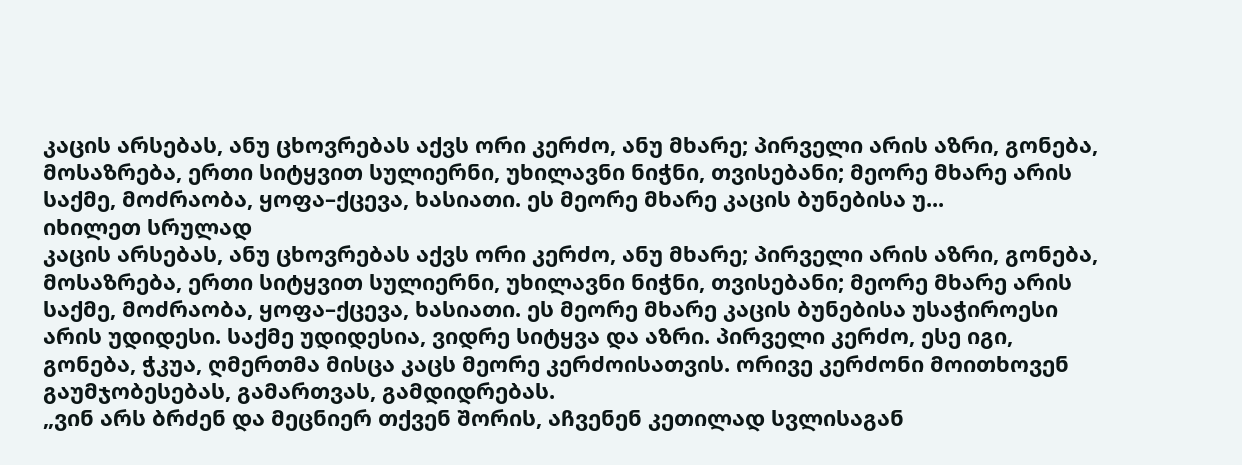კაცის არსებას, ანუ ცხოვრებას აქვს ორი კერძო, ანუ მხარე; პირველი არის აზრი, გონება, მოსაზრება, ერთი სიტყვით სულიერნი, უხილავნი ნიჭნი, თვისებანი; მეორე მხარე არის საქმე, მოძრაობა, ყოფა–ქცევა, ხასიათი. ეს მეორე მხარე კაცის ბუნებისა უ...
იხილეთ სრულად
კაცის არსებას, ანუ ცხოვრებას აქვს ორი კერძო, ანუ მხარე; პირველი არის აზრი, გონება, მოსაზრება, ერთი სიტყვით სულიერნი, უხილავნი ნიჭნი, თვისებანი; მეორე მხარე არის საქმე, მოძრაობა, ყოფა–ქცევა, ხასიათი. ეს მეორე მხარე კაცის ბუნებისა უსაჭიროესი არის უდიდესი. საქმე უდიდესია, ვიდრე სიტყვა და აზრი. პირველი კერძო, ესე იგი, გონება, ჭკუა, ღმერთმა მისცა კაცს მეორე კერძოისათვის. ორივე კერძონი მოითხოვენ გაუმჯობესებას, გამართვას, გამდიდრებას.
„ვინ არს ბრძენ და მეცნიერ თქვენ შორის, აჩვენენ კეთილად სვლისაგან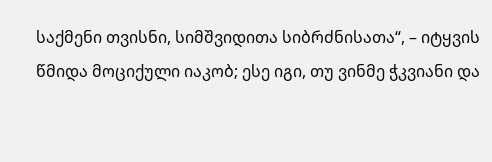საქმენი თვისნი, სიმშვიდითა სიბრძნისათა“, – იტყვის წმიდა მოციქული იაკობ; ესე იგი, თუ ვინმე ჭკვიანი და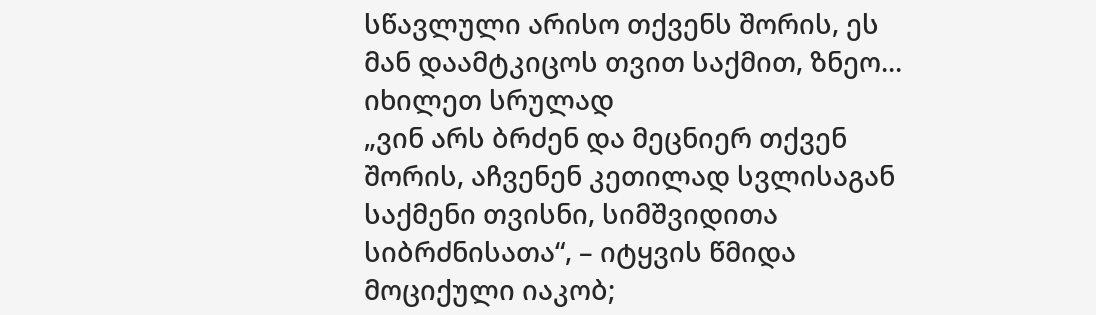სწავლული არისო თქვენს შორის, ეს მან დაამტკიცოს თვით საქმით, ზნეო...
იხილეთ სრულად
„ვინ არს ბრძენ და მეცნიერ თქვენ შორის, აჩვენენ კეთილად სვლისაგან საქმენი თვისნი, სიმშვიდითა სიბრძნისათა“, – იტყვის წმიდა მოციქული იაკობ;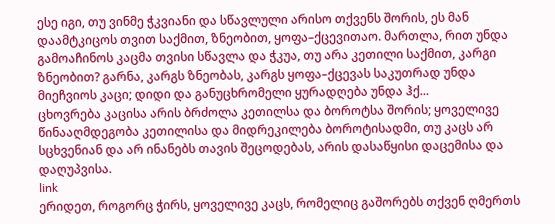ესე იგი, თუ ვინმე ჭკვიანი და სწავლული არისო თქვენს შორის, ეს მან დაამტკიცოს თვით საქმით, ზნეობით, ყოფა–ქცევითაო. მართლა, რით უნდა გამოაჩინოს კაცმა თვისი სწავლა და ჭკუა, თუ არა კეთილი საქმით, კარგი ზნეობით? გარნა, კარგს ზნეობას, კარგს ყოფა–ქცევას საკუთრად უნდა მიეჩვიოს კაცი; დიდი და განუცხრომელი ყურადღება უნდა ჰქ...
ცხოვრება კაცისა არის ბრძოლა კეთილსა და ბოროტსა შორის; ყოველივე წინააღმდეგობა კეთილისა და მიდრეკილება ბოროტისადმი, თუ კაცს არ სცხვენიან და არ ინანებს თავის შეცოდებას, არის დასაწყისი დაცემისა და დაღუპვისა.
link
ერიდეთ, როგორც ჭირს, ყოველივე კაცს, რომელიც გაშორებს თქვენ ღმერთს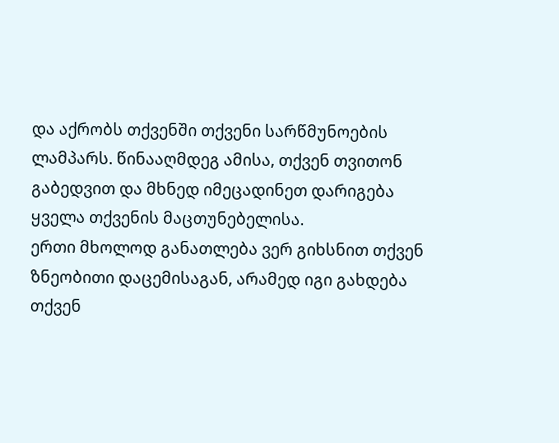და აქრობს თქვენში თქვენი სარწმუნოების ლამპარს. წინააღმდეგ ამისა, თქვენ თვითონ გაბედვით და მხნედ იმეცადინეთ დარიგება ყველა თქვენის მაცთუნებელისა.
ერთი მხოლოდ განათლება ვერ გიხსნით თქვენ ზნეობითი დაცემისაგან, არამედ იგი გახდება თქვენ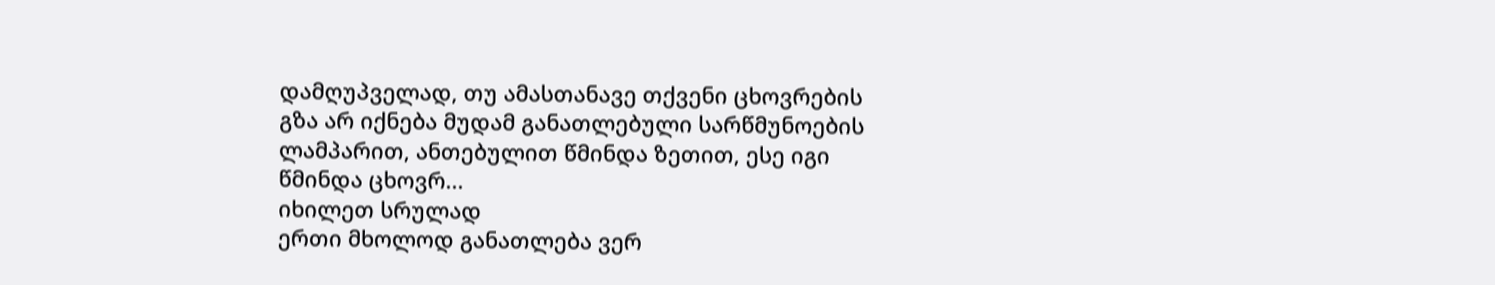დამღუპველად, თუ ამასთანავე თქვენი ცხოვრების გზა არ იქნება მუდამ განათლებული სარწმუნოების ლამპარით, ანთებულით წმინდა ზეთით, ესე იგი წმინდა ცხოვრ...
იხილეთ სრულად
ერთი მხოლოდ განათლება ვერ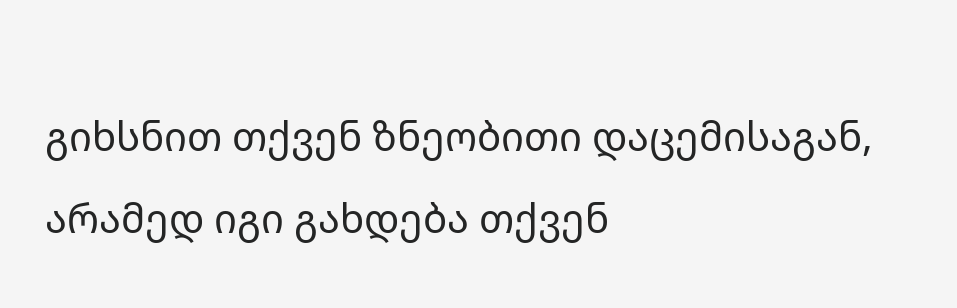გიხსნით თქვენ ზნეობითი დაცემისაგან, არამედ იგი გახდება თქვენ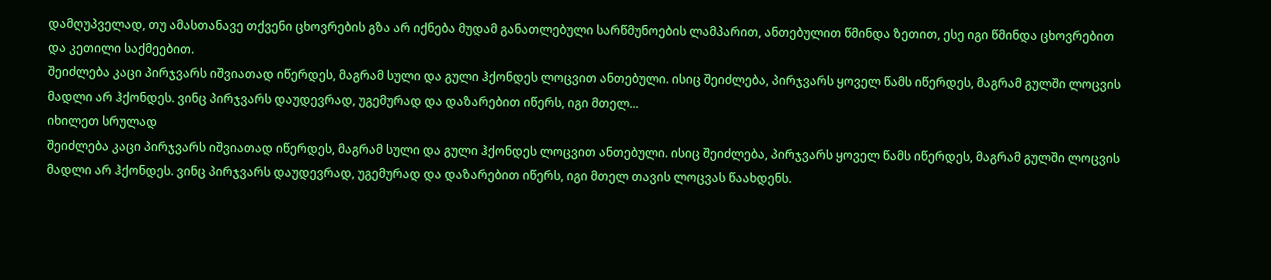დამღუპველად, თუ ამასთანავე თქვენი ცხოვრების გზა არ იქნება მუდამ განათლებული სარწმუნოების ლამპარით, ანთებულით წმინდა ზეთით, ესე იგი წმინდა ცხოვრებით და კეთილი საქმეებით.
შეიძლება კაცი პირჯვარს იშვიათად იწერდეს, მაგრამ სული და გული ჰქონდეს ლოცვით ანთებული. ისიც შეიძლება, პირჯვარს ყოველ წამს იწერდეს, მაგრამ გულში ლოცვის მადლი არ ჰქონდეს. ვინც პირჯვარს დაუდევრად, უგემურად და დაზარებით იწერს, იგი მთელ...
იხილეთ სრულად
შეიძლება კაცი პირჯვარს იშვიათად იწერდეს, მაგრამ სული და გული ჰქონდეს ლოცვით ანთებული. ისიც შეიძლება, პირჯვარს ყოველ წამს იწერდეს, მაგრამ გულში ლოცვის მადლი არ ჰქონდეს. ვინც პირჯვარს დაუდევრად, უგემურად და დაზარებით იწერს, იგი მთელ თავის ლოცვას წაახდენს.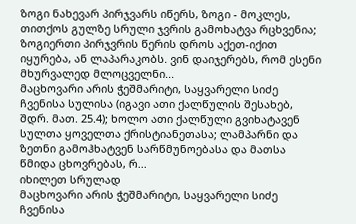ზოგი ნახევარ პირჯვარს იწერს, ზოგი - მოკლეს, თითქოს გულზე სრული ჯვრის გამოხატვა რცხვენია; ზოგიერთი პირჯვრის წერის დროს აქეთ-იქით იყურება, ან ლაპარაკობს. ვინ დაიჯერებს, რომ ესენი მხურვალედ მლოცველნი...
მაცხოვარი არის ჭეშმარიტი, საყვარელი სიძე ჩვენისა სულისა (იგავი ათი ქალწულის შესახებ, შდრ. მათ. 25.4); ხოლო ათი ქალწული გვიხატავენ სულთა ყოველთა ქრისტიანეთასა; ლამპარნი და ზეთნი გამოჰხატვენ სარწმუნოებასა და მათსა წმიდა ცხოვრებას, რ...
იხილეთ სრულად
მაცხოვარი არის ჭეშმარიტი, საყვარელი სიძე ჩვენისა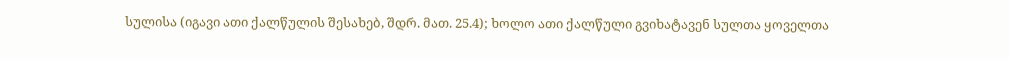სულისა (იგავი ათი ქალწულის შესახებ, შდრ. მათ. 25.4); ხოლო ათი ქალწული გვიხატავენ სულთა ყოველთა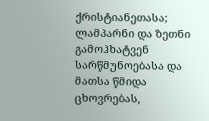ქრისტიანეთასა; ლამპარნი და ზეთნი გამოჰხატვენ სარწმუნოებასა და მათსა წმიდა ცხოვრებას,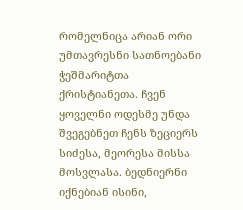რომელნიცა არიან ორი უმთავრესნი სათნოებანი ჭეშმარიტთა ქრისტიანეთა. ჩვენ ყოველნი ოდესმე უნდა შვეგებნეთ ჩენს ზეციერს სიძესა, მეორესა მისსა მოსვლასა. ბედნიერნი იქნებიან ისინი,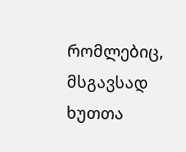რომლებიც, მსგავსად ხუთთა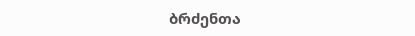ბრძენთა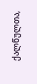ქალწულთა,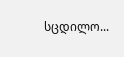სცდილო...